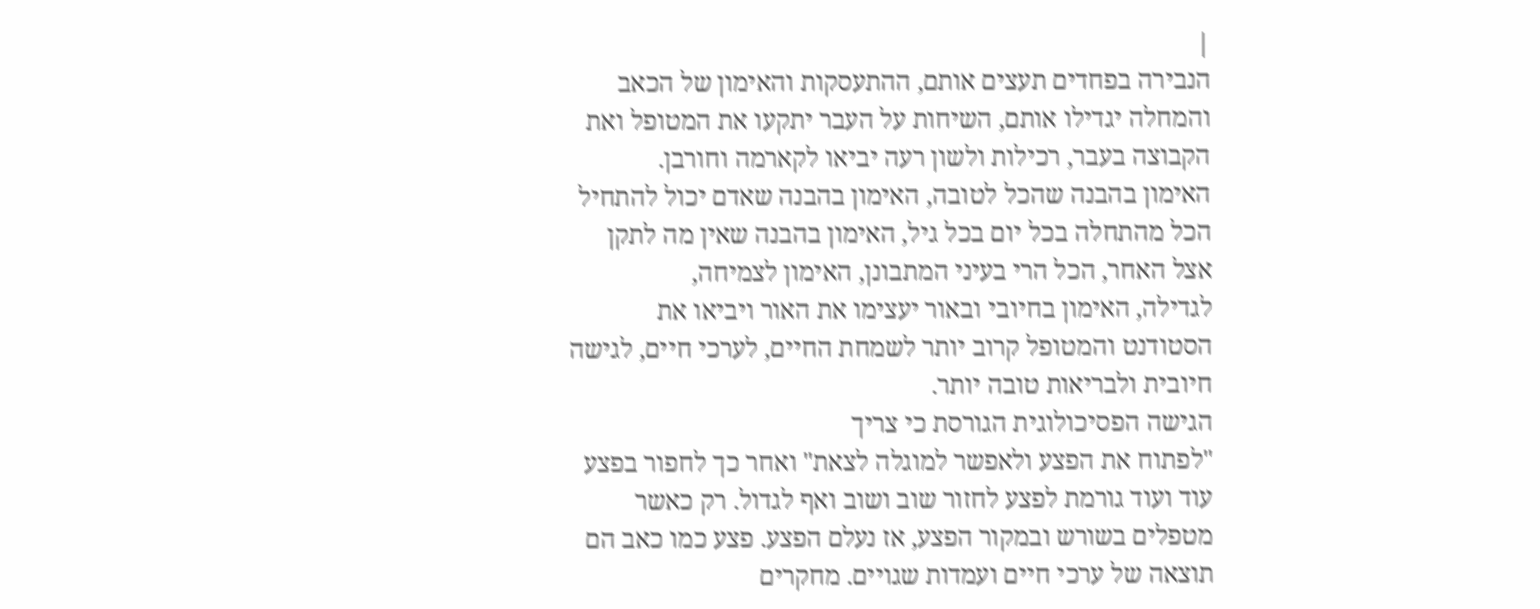|
הנבירה בפחדים תעצים אותם, ההתעסקות והאימון של הכאב
והמחלה יגדילו אותם, השיחות על העבר יתקעו את המטופל ואת
הקבוצה בעבר, רכילות ולשון רעה יביאו לקארמה וחורבן.
האימון בהבנה שהכל לטובה, האימון בהבנה שאדם יכול להתחיל
הכל מהתחלה בכל יום בכל גיל, האימון בהבנה שאין מה לתקן
אצל האחר, הכל הרי בעיני המתבונן, האימון לצמיחה,
לגדילה, האימון בחיובי ובאור יעצימו את האור ויביאו את
הסטודנט והמטופל קרוב יותר לשמחת החיים, לערכי חיים, לגישה
חיובית ולבריאות טובה יותר.
הגישה הפסיכולוגית הגורסת כי צריך
"לפתוח את הפצע ולאפשר למוגלה לצאת" ואחר כך לחפור בפצע
עוד ועוד גורמת לפצע לחזור שוב ושוב ואף לגדול. רק כאשר
מטפלים בשורש ובמקור הפצע, אז נעלם הפצע. פצע כמו כאב הם
תוצאה של ערכי חיים ועמדות שגויים. מחקרים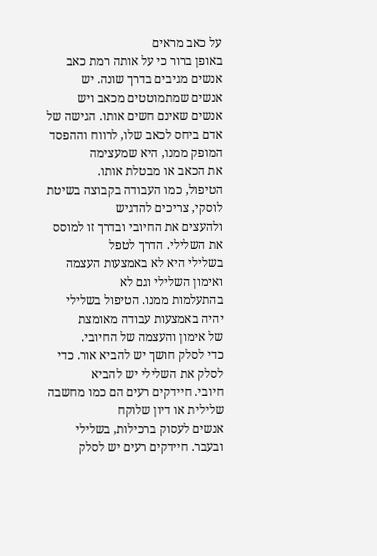על כאב מראים
באופן ברור כי על אותה רמת כאב אנשים מגיבים בדרך שונה. יש
אנשים שמתמוטטים מכאב ויש אנשים שאינם חשים אותו. הגישה של
אדם ביחס לכאב שלו, לרווח וההפסד המופק ממנו, היא שמעצימה
את הכאב או מבטלת אותו.
הטיפול, כמו העבודה בקבוצה בשיטת לוסקי, צריכים להדגיש
ולהעצים את החיובי ובדרך זו למוסס את השלילי. הדרך לטפל
בשלילי היא לא באמצעות העצמה ואימון השלילי וגם לא
בהתעלמות ממנו. הטיפול בשלילי יהיה באמצעות עבודה מאומצת
של אימון והעצמה של החיובי.
כדי לסלק חושך יש להביא אור. כדי לסלק את השלילי יש להביא
חיובי. חיידקים רעים הם כמו מחשבה שלילית או דיון שלוקח
אנשים לעסוק ברכילות, בשלילי ובעבר. חיידקים רעים יש לסלק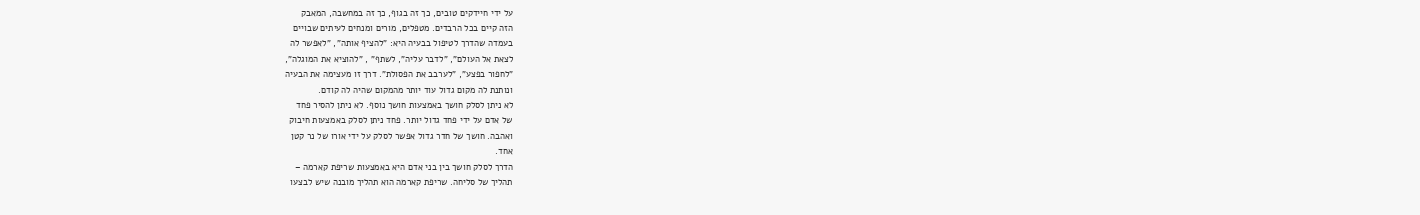על ידי חיידקים טובים, כך זה בגוף, כך זה במחשבה, המאבק
הזה קיים בכל הרבדים. מטפלים, מורים ומנחים לעיתים שבויים
בעמדה שהדרך לטיפול בבעיה היא: "להציף אותה", "לאפשר לה
לצאת אל העולם", "לדבר עליה", לשתף" , "להוציא את המוגלה",
"לחפור בפצע", "לערבב את הפסולת". דרך זו מעצימה את הבעיה
ונותנת לה מקום גדול עוד יותר מהמקום שהיה לה קודם.
לא ניתן לסלק חושך באמצעות חושך נוסף. לא ניתן להסיר פחד
של אדם על ידי פחד גדול יותר. פחד ניתן לסלק באמצעות חיבוק
ואהבה. חושך של חדר גדול אפשר לסלק על ידי אורו של נר קטן
אחד.
הדרך לסלק חושך בין בני אדם היא באמצעות שריפת קארמה –
תהליך של סליחה. שריפת קארמה הוא תהליך מובנה שיש לבצעו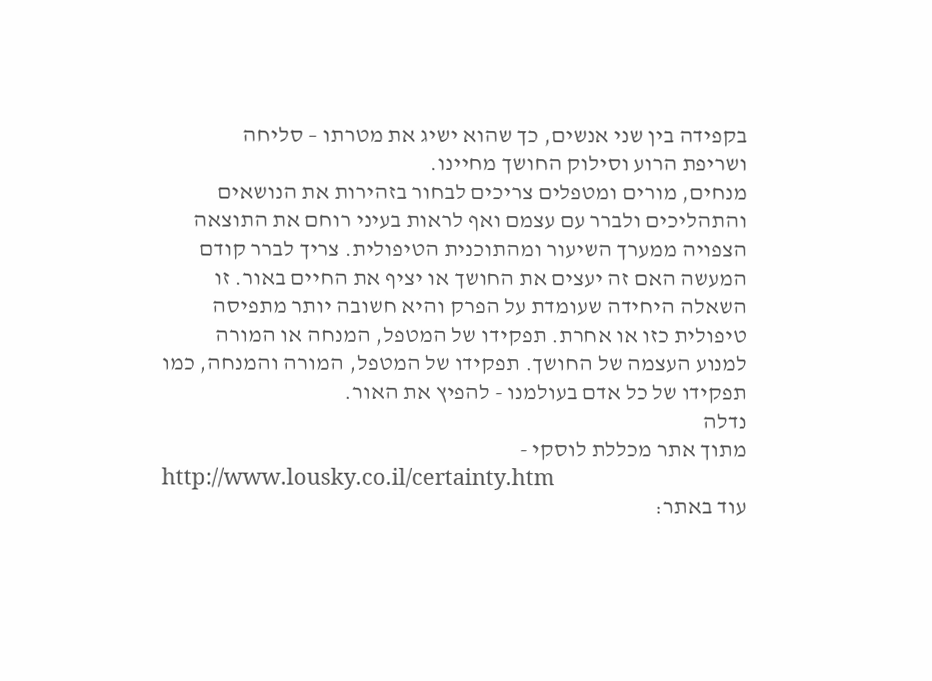בקפידה בין שני אנשים, כך שהוא ישיג את מטרתו – סליחה
ושריפת הרוע וסילוק החושך מחיינו.
מנחים, מורים ומטפלים צריכים לבחור בזהירות את הנושאים
והתהליכים ולברר עם עצמם ואף לראות בעיני רוחם את התוצאה
הצפויה ממערך השיעור ומהתוכנית הטיפולית. צריך לברר קודם
המעשה האם זה יעצים את החושך או יציף את החיים באור. זו
השאלה היחידה שעומדת על הפרק והיא חשובה יותר מתפיסה
טיפולית כזו או אחרת. תפקידו של המטפל, המנחה או המורה
למנוע העצמה של החושך. תפקידו של המטפל, המורה והמנחה, כמו
תפקידו של כל אדם בעולמנו - להפיץ את האור.
נדלה
מתוך אתר מכללת לוסקי -
http://www.lousky.co.il/certainty.htm
עוד באתר: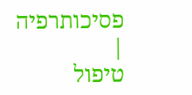פסיכותרפיה
|
טיפול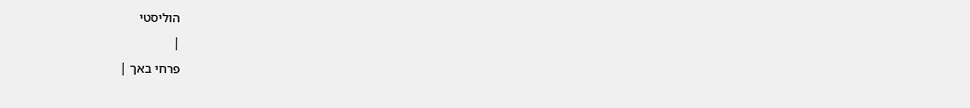הוליסטי
|
פרחי באך |